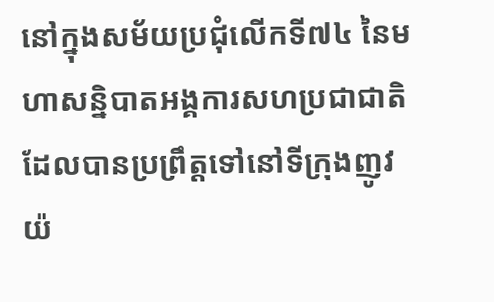នៅក្នុងសម័យប្រជុំលើកទី៧៤ នៃមហាសន្និបាតអង្គការសហប្រជាជាតិ ដែលបានប្រព្រឹត្តទៅនៅទីក្រុងញូវយ៉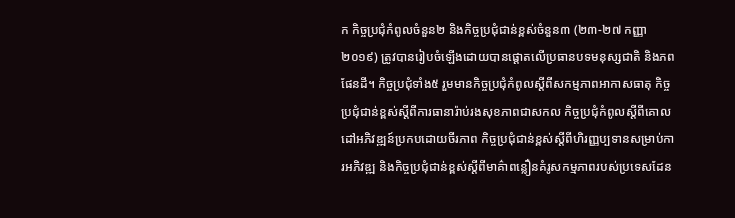ក កិច្ចប្រជុំកំពូលចំនួន២ និងកិច្ចប្រជុំជាន់ខ្ពស់ចំនួន៣ (២៣-២៧ កញ្ញា ២០១៩) ត្រូវបានរៀបចំឡើងដោយបានផ្តោតលើប្រធានបទមនុស្សជាតិ និងភពផែនដី។ កិច្ចប្រជុំទាំង៥ រួមមានកិច្ចប្រជុំកំពូលស្តីពីសកម្មភាពអាកាសធាតុ កិច្ចប្រជុំជាន់ខ្ពស់ស្តីពីការធានារ៉ាប់រងសុខភាពជាសកល កិច្ចប្រជុំកំពូលស្តីពីគោលដៅអភិវឌ្ឍន៍ប្រកបដោយចីរភាព កិច្ចប្រជុំជាន់ខ្ពស់ស្តីពីហិរញ្ញប្បទានសម្រាប់ការអភិវឌ្ឍ និងកិច្ចប្រជុំជាន់ខ្ពស់ស្តីពីមាគ៌ាពន្លឿនគំរូសកម្មភាពរបស់ប្រទេសដែន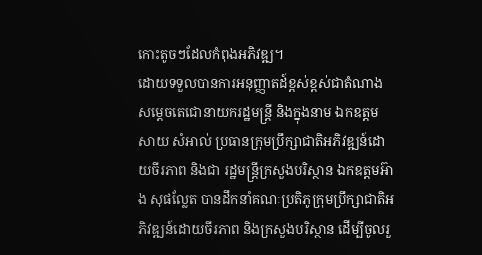កោះតូចៗដែលកំពុងអភិវឌ្ឍ។
ដោយទទួលបានការអនុញ្ញាតដ៍ខ្ពស់ខ្ពស់ជាតំណាង សម្តេចតេជោនាយករដ្ឋមន្ត្រី និងក្នុងនាម ឯកឧត្តម សាយ សំអាល់ ប្រធានក្រុមប្រឹក្សាជាតិអភិវឌ្ឍន៍ដោយចីរភាព និងជា រដ្ឋមន្ត្រីក្រសួងបរិស្ថាន ឯកឧត្តមអ៊ាង សុផល្លែត បានដឹកនាំគណៈប្រតិភូក្រុមប្រឹក្សាជាតិអភិវឌ្ឍន៍ដោយចីរភាព និងក្រសួងបរិស្ថាន ដើម្បីចូលរួ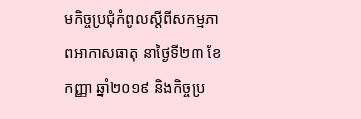មកិច្ចប្រជុំកំពូលស្តីពីសកម្មភាពអាកាសធាតុ នាថ្ងៃទី២៣ ខែកញ្ញា ឆ្នាំ២០១៩ និងកិច្ចប្រ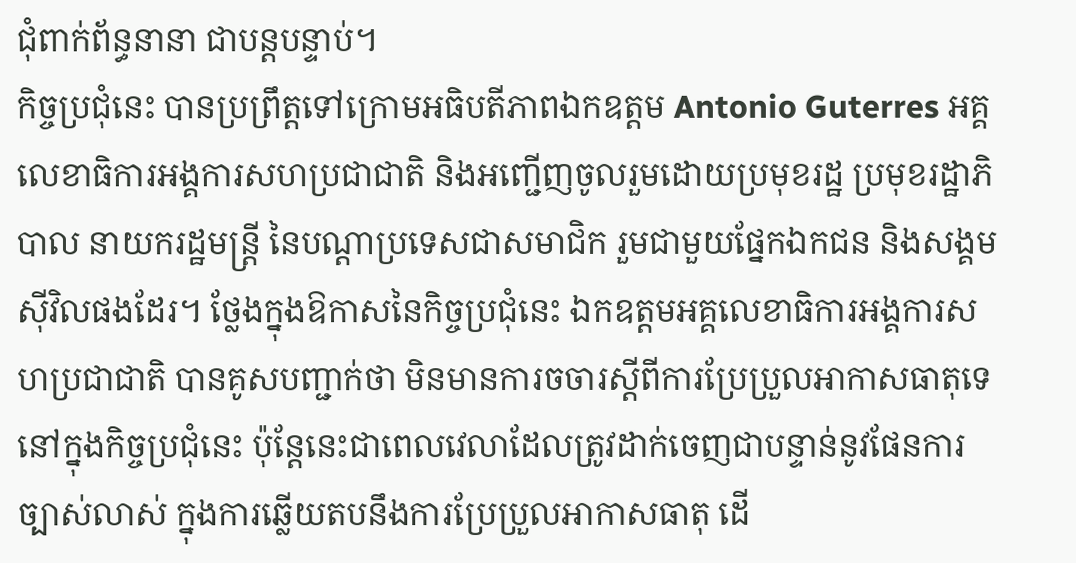ជុំពាក់ព័ន្ធនានា ជាបន្តបន្ទាប់។
កិច្ចប្រជុំនេះ បានប្រព្រឹត្តទៅក្រោមអធិបតីភាពឯកឧត្តម Antonio Guterres អគ្គលេខាធិការអង្គការសហប្រជាជាតិ និងអញ្ជើញចូលរួមដោយប្រមុខរដ្ឋ ប្រមុខរដ្ឋាភិបាល នាយករដ្ឋមន្ត្រី នៃបណ្តាប្រទេសជាសមាជិក រួមជាមួយផ្នែកឯកជន និងសង្គមស៊ីវិលផងដែរ។ ថ្លែងក្នុងឱកាសនៃកិច្ចប្រជុំនេះ ឯកឧត្តមអគ្គលេខាធិការអង្គការសហប្រជាជាតិ បានគូសបញ្ជាក់ថា មិនមានការចចារស្តីពីការប្រែប្រួលអាកាសធាតុទេនៅក្នុងកិច្ចប្រជុំនេះ ប៉ុន្តែនេះជាពេលវេលាដែលត្រូវដាក់ចេញជាបន្ទាន់នូវផែនការច្បាស់លាស់ ក្នុងការឆ្លើយតបនឹងការប្រែប្រួលអាកាសធាតុ ដើ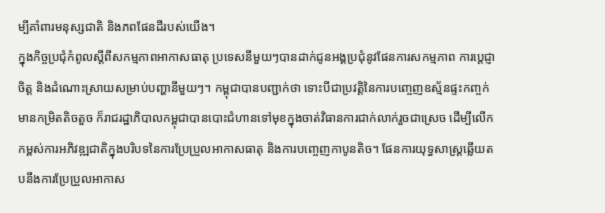ម្បីគាំពារមនុស្សជាតិ និងភពផែនដីរបស់យើង។
ក្នុងកិច្ចប្រជុំកំពូលស្តីពីសកម្មភាពអាកាសធាតុ ប្រទេសនីមួយៗបានដាក់ជូនអង្គប្រជុំនូវផែនការសកម្មភាព ការប្តេជ្ញាចិត្ត និងដំណោះស្រាយសម្រាប់បញ្ហានីមួយៗ។ កម្ពុជាបានបញ្ជាក់ថា ទោះបីជាប្រវត្តិនៃការបញ្ចេញឧស្ម័នផ្ទះកញ្ចក់មានកម្រិតតិចតួច ក៏រាជរដ្ឋាភិបាលកម្ពុជាបានបោះជំហានទៅមុខក្នុងចាត់វិធានការជាក់លាក់រួចជាស្រេច ដើម្បីលើកកម្ពស់ការអភិវឌ្ឍជាតិក្នុងបរិបទនៃការប្រែប្រួលអាកាសធាតុ និងការបញ្ចេញកាបូនតិច។ ផែនការយុទ្ធសាស្រ្តឆ្លើយតបនឹងការប្រែប្រួលអាកាស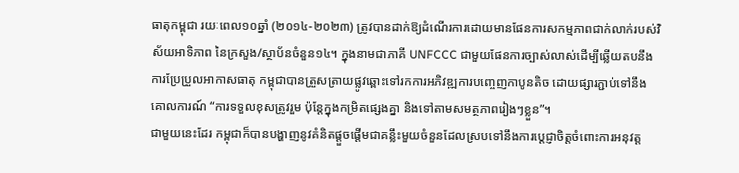ធាតុកម្ពុជា រយៈពេល១០ឆ្នាំ (២០១៤-២០២៣) ត្រូវបានដាក់ឱ្យដំណើរការដោយមានផែនការសកម្មភាពជាក់លាក់របស់វិស័យអាទិភាព នៃក្រសួង/ស្ថាប័នចំនួន១៤។ ក្នុងនាមជាភាគី UNFCCC ជាមួយផែនការច្បាស់លាស់ដើម្បីឆ្លើយតបនឹងការប្រែប្រួលអាកាសធាតុ កម្ពុជាបានត្រួសត្រាយផ្លូវឆ្ពោះទៅរកការអភិវឌ្ឍការបញ្ចេញកាបូនតិច ដោយផ្សារភ្ជាប់ទៅនឹងគោលការណ៍ “ការទទួលខុសត្រូវរួម ប៉ុន្តែក្នុងកម្រិតផ្សេងគ្នា និងទៅតាមសមត្ថភាពរៀងៗខ្លួន”។
ជាមួយនេះដែរ កម្ពុជាក៏បានបង្ហាញនូវគំនិតផ្តួចផ្តើមជាគន្លឹះមួយចំនួនដែលស្របទៅនឹងការប្តេជ្ញាចិត្តចំពោះការអនុវត្ត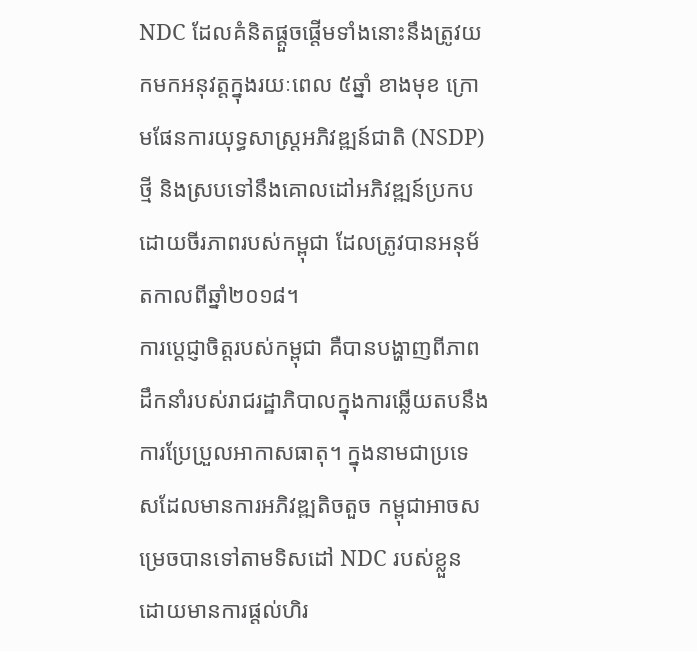NDC ដែលគំនិតផ្តួចផ្តើមទាំងនោះនឹងត្រូវយកមកអនុវត្តក្នុងរយៈពេល ៥ឆ្នាំ ខាងមុខ ក្រោមផែនការយុទ្ធសាស្រ្តអភិវឌ្ឍន៍ជាតិ (NSDP) ថ្មី និងស្របទៅនឹងគោលដៅអភិវឌ្ឍន៍ប្រកបដោយចីរភាពរបស់កម្ពុជា ដែលត្រូវបានអនុម័តកាលពីឆ្នាំ២០១៨។
ការប្តេជ្ញាចិត្តរបស់កម្ពុជា គឺបានបង្ហាញពីភាពដឹកនាំរបស់រាជរដ្ឋាភិបាលក្នុងការឆ្លើយតបនឹងការប្រែប្រួលអាកាសធាតុ។ ក្នុងនាមជាប្រទេសដែលមានការអភិវឌ្ឍតិចតួច កម្ពុជាអាចសម្រេចបានទៅតាមទិសដៅ NDC របស់ខ្លួន ដោយមានការផ្តល់ហិរ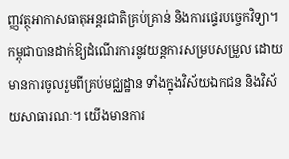ញ្ញវត្ថុអាកាសធាតុអន្តរជាតិគ្រប់គ្រាន់ និងការផ្ទេរបច្ចេកវិទ្យា។ កម្ពុជាបានដាក់ឱ្យដំណើរការនូវយន្តការសម្របសម្រួល ដោយមានការចូលរួមពីគ្រប់មជ្ឈដ្ឋាន ទាំងក្នុងវិស័យឯកជន និងវិស័យសាធារណៈ។ យើងមានការ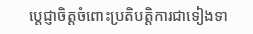ប្តេជ្ញាចិត្តចំពោះប្រតិបត្តិការជាទៀងទា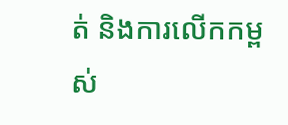ត់ និងការលើកកម្ពស់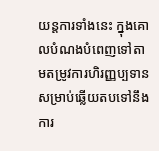យន្តការទាំងនេះ ក្នុងគោលបំណងបំពេញទៅតាមតម្រូវការហិរញ្ញប្បទានសម្រាប់ឆ្លើយតបទៅនឹងការ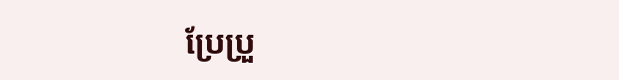ប្រែប្រួ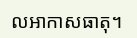លអាកាសធាតុ។